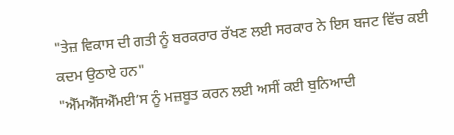"ਤੇਜ਼ ਵਿਕਾਸ ਦੀ ਗਤੀ ਨੂੰ ਬਰਕਰਾਰ ਰੱਖਣ ਲਈ ਸਰਕਾਰ ਨੇ ਇਸ ਬਜਟ ਵਿੱਚ ਕਈ ਕਦਮ ਉਠਾਏ ਹਨ"
"ਐੱਮਐੱਸਐੱਮਈ’ਸ ਨੂੰ ਮਜ਼ਬੂਤ ਕਰਨ ਲਈ ਅਸੀਂ ਕਈ ਬੁਨਿਆਦੀ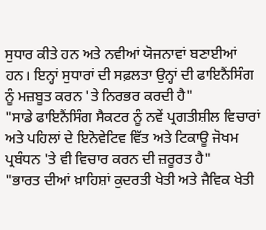ਸੁਧਾਰ ਕੀਤੇ ਹਨ ਅਤੇ ਨਵੀਆਂ ਯੋਜਨਾਵਾਂ ਬਣਾਈਆਂ ਹਨ। ਇਨ੍ਹਾਂ ਸੁਧਾਰਾਂ ਦੀ ਸਫ਼ਲਤਾ ਉਨ੍ਹਾਂ ਦੀ ਫਾਇਨੈਂਸਿੰਗ ਨੂੰ ਮਜ਼ਬੂਤ ਕਰਨ 'ਤੇ ਨਿਰਭਰ ਕਰਦੀ ਹੈ"
"ਸਾਡੇ ਫਾਇਨੈਂਸਿੰਗ ਸੈਕਟਰ ਨੂੰ ਨਵੇਂ ਪ੍ਰਗਤੀਸ਼ੀਲ ਵਿਚਾਰਾਂ ਅਤੇ ਪਹਿਲਾਂ ਦੇ ਇਨੋਵੇਟਿਵ ਵਿੱਤ ਅਤੇ ਟਿਕਾਊ ਜੋਖਮ ਪ੍ਰਬੰਧਨ 'ਤੇ ਵੀ ਵਿਚਾਰ ਕਰਨ ਦੀ ਜ਼ਰੂਰਤ ਹੈ"
"ਭਾਰਤ ਦੀਆਂ ਖ਼ਾਹਿਸ਼ਾਂ ਕੁਦਰਤੀ ਖੇਤੀ ਅਤੇ ਜੈਵਿਕ ਖੇਤੀ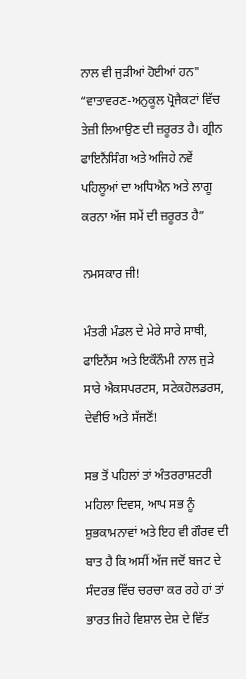ਨਾਲ ਵੀ ਜੁੜੀਆਂ ਹੋਈਆਂ ਹਨ"
“ਵਾਤਾਵਰਣ-ਅਨੁਕੂਲ ਪ੍ਰੋਜੈਕਟਾਂ ਵਿੱਚ ਤੇਜ਼ੀ ਲਿਆਉਣ ਦੀ ਜ਼ਰੂਰਤ ਹੈ। ਗ੍ਰੀਨ ਫਾਇਨੈਂਸਿੰਗ ਅਤੇ ਅਜਿਹੇ ਨਵੇਂ ਪਹਿਲੂਆਂ ਦਾ ਅਧਿਐਨ ਅਤੇ ਲਾਗੂ ਕਰਨਾ ਅੱਜ ਸਮੇਂ ਦੀ ਜ਼ਰੂਰਤ ਹੈ”

ਨਮਸਕਾਰ ਜੀ!

ਮੰਤਰੀ ਮੰਡਲ ਦੇ ਮੇਰੇ ਸਾਰੇ ਸਾਥੀ, ਫਾਇਨੈਂਸ ਅਤੇ ਇਕੌਨੌਮੀ ਨਾਲ ਜੁੜੇ ਸਾਰੇ ਐਕਸਪਰਟਸ, ਸਟੇਕਹੋਲਡਰਸ, ਦੇਵੀਓ ਅਤੇ ਸੱਜਣੋਂ!

ਸਭ ਤੋਂ ਪਹਿਲਾਂ ਤਾਂ ਅੰਤਰਰਾਸ਼ਟਰੀ ਮਹਿਲਾ ਦਿਵਸ, ਆਪ ਸਭ ਨੂੰ ਸ਼ੁਭਕਾਮਨਾਵਾਂ ਅਤੇ ਇਹ ਵੀ ਗੌਰਵ ਦੀ ਬਾਤ ਹੈ ਕਿ ਅਸੀਂ ਅੱਜ ਜਦੋਂ ਬਜਟ ਦੇ ਸੰਦਰਭ ਵਿੱਚ ਚਰਚਾ ਕਰ ਰਹੇ ਹਾਂ ਤਾਂ ਭਾਰਤ ਜਿਹੇ ਵਿਸ਼ਾਲ ਦੇਸ਼ ਦੇ ਵਿੱਤ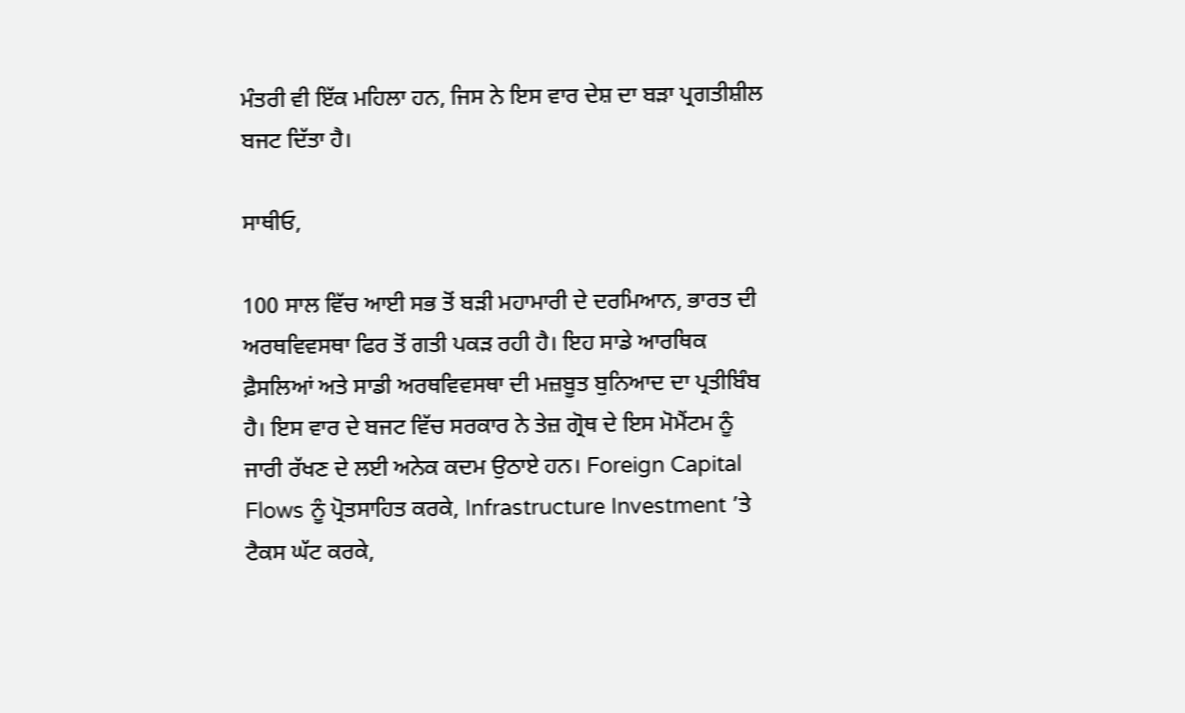ਮੰਤਰੀ ਵੀ ਇੱਕ ਮਹਿਲਾ ਹਨ, ਜਿਸ ਨੇ ਇਸ ਵਾਰ ਦੇਸ਼ ਦਾ ਬੜਾ ਪ੍ਰਗਤੀਸ਼ੀਲ ਬਜਟ ਦਿੱਤਾ ਹੈ।

ਸਾਥੀਓ,

100 ਸਾਲ ਵਿੱਚ ਆਈ ਸਭ ਤੋਂ ਬੜੀ ਮਹਾਮਾਰੀ ਦੇ ਦਰਮਿਆਨ, ਭਾਰਤ ਦੀ ਅਰਥਵਿਵਸਥਾ ਫਿਰ ਤੋਂ ਗਤੀ ਪਕੜ ਰਹੀ ਹੈ। ਇਹ ਸਾਡੇ ਆਰਥਿਕ ਫ਼ੈਸਲਿਆਂ ਅਤੇ ਸਾਡੀ ਅਰਥਵਿਵਸਥਾ ਦੀ ਮਜ਼ਬੂਤ ਬੁਨਿਆਦ ਦਾ ਪ੍ਰਤੀਬਿੰਬ ਹੈ। ਇਸ ਵਾਰ ਦੇ ਬਜਟ ਵਿੱਚ ਸਰਕਾਰ ਨੇ ਤੇਜ਼ ਗ੍ਰੋਥ ਦੇ ਇਸ ਮੋਮੈਂਟਮ ਨੂੰ ਜਾਰੀ ਰੱਖਣ ਦੇ ਲਈ ਅਨੇਕ ਕਦਮ ਉਠਾਏ ਹਨ। Foreign Capital Flows ਨੂੰ ਪ੍ਰੋਤਸਾਹਿਤ ਕਰਕੇ, Infrastructure Investment ’ਤੇ ਟੈਕਸ ਘੱਟ ਕਰਕੇ,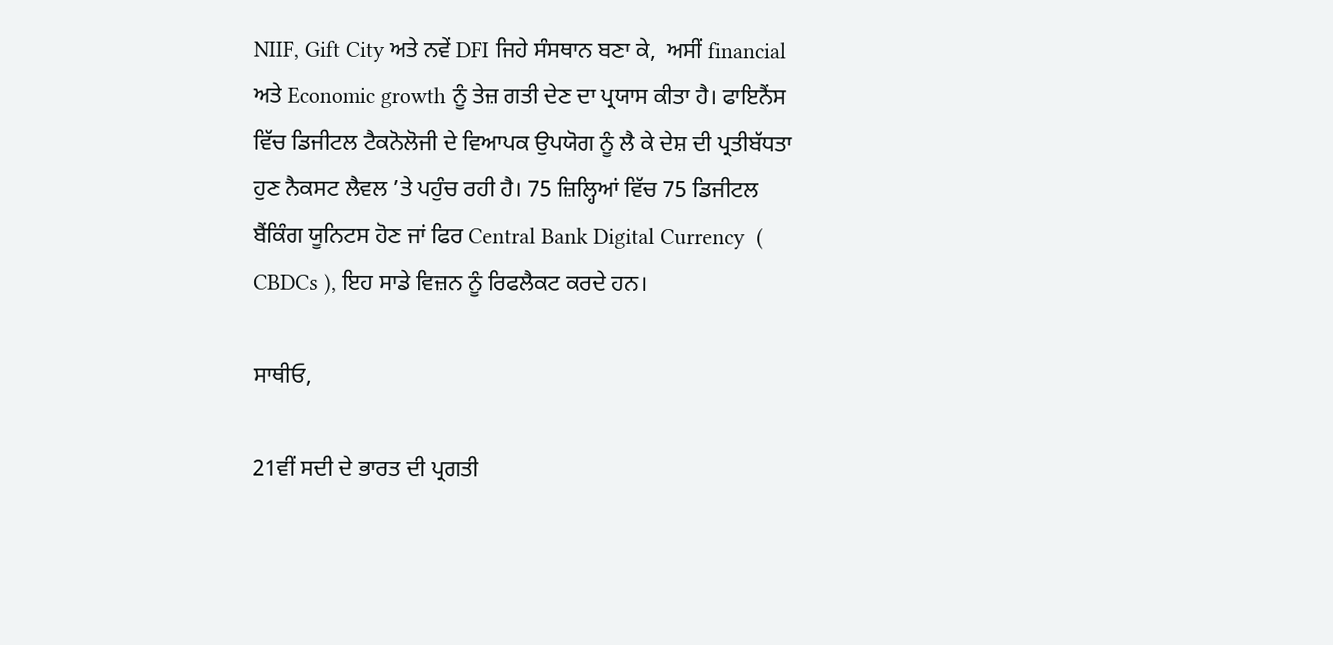NIIF, Gift City ਅਤੇ ਨਵੇਂ DFI ਜਿਹੇ ਸੰਸਥਾਨ ਬਣਾ ਕੇ,  ਅਸੀਂ financial ਅਤੇ Economic growth ਨੂੰ ਤੇਜ਼ ਗਤੀ ਦੇਣ ਦਾ ਪ੍ਰਯਾਸ ਕੀਤਾ ਹੈ। ਫਾਇਨੈਂਸ ਵਿੱਚ ਡਿਜੀਟਲ ਟੈਕਨੋਲੋਜੀ ਦੇ ਵਿਆਪਕ ਉਪਯੋਗ ਨੂੰ ਲੈ ਕੇ ਦੇਸ਼ ਦੀ ਪ੍ਰਤੀਬੱਧਤਾ ਹੁਣ ਨੈਕਸਟ ਲੈਵਲ ’ਤੇ ਪਹੁੰਚ ਰਹੀ ਹੈ। 75 ਜ਼ਿਲ੍ਹਿਆਂ ਵਿੱਚ 75 ਡਿਜੀਟਲ ਬੈਂਕਿੰਗ ਯੂਨਿਟਸ ਹੋਣ ਜਾਂ ਫਿਰ Central Bank Digital Currency  ( CBDCs ), ਇਹ ਸਾਡੇ ਵਿਜ਼ਨ ਨੂੰ ਰਿਫਲੈਕਟ ਕਰਦੇ ਹਨ।

ਸਾਥੀਓ,

21ਵੀਂ ਸਦੀ ਦੇ ਭਾਰਤ ਦੀ ਪ੍ਰਗਤੀ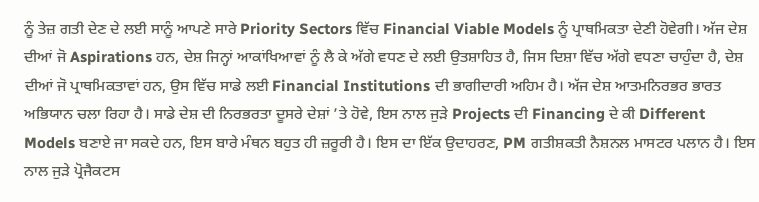ਨੂੰ ਤੇਜ਼ ਗਤੀ ਦੇਣ ਦੇ ਲਈ ਸਾਨੂੰ ਆਪਣੇ ਸਾਰੇ Priority Sectors ਵਿੱਚ Financial Viable Models ਨੂੰ ਪ੍ਰਾਥਮਿਕਤਾ ਦੇਣੀ ਹੋਵੇਗੀ। ਅੱਜ ਦੇਸ਼ ਦੀਆਂ ਜੋ Aspirations ਹਨ, ਦੇਸ਼ ਜਿਨ੍ਹਾਂ ਆਕਾਂਖਿਆਵਾਂ ਨੂੰ ਲੈ ਕੇ ਅੱਗੇ ਵਧਣ ਦੇ ਲਈ ਉਤਸ਼ਾਹਿਤ ਹੈ, ਜਿਸ ਦਿਸ਼ਾ ਵਿੱਚ ਅੱਗੇ ਵਧਣਾ ਚਾਹੁੰਦਾ ਹੈ, ਦੇਸ਼ ਦੀਆਂ ਜੋ ਪ੍ਰਾਥਮਿਕਤਾਵਾਂ ਹਨ, ਉਸ ਵਿੱਚ ਸਾਡੇ ਲਈ Financial Institutions ਦੀ ਭਾਗੀਦਾਰੀ ਅਹਿਮ ਹੈ। ਅੱਜ ਦੇਸ਼ ਆਤਮਨਿਰਭਰ ਭਾਰਤ ਅਭਿਯਾਨ ਚਲਾ ਰਿਹਾ ਹੈ। ਸਾਡੇ ਦੇਸ਼ ਦੀ ਨਿਰਭਰਤਾ ਦੂਸਰੇ ਦੇਸ਼ਾਂ ’ਤੇ ਹੋਵੇ, ਇਸ ਨਾਲ ਜੁੜੇ Projects ਦੀ Financing ਦੇ ਕੀ Different Models ਬਣਾਏ ਜਾ ਸਕਦੇ ਹਨ, ਇਸ ਬਾਰੇ ਮੰਥਨ ਬਹੁਤ ਹੀ ਜ਼ਰੂਰੀ ਹੈ। ਇਸ ਦਾ ਇੱਕ ਉਦਾਹਰਣ, PM ਗਤੀਸ਼ਕਤੀ ਨੈਸ਼ਨਲ ਮਾਸਟਰ ਪਲਾਨ ਹੈ। ਇਸ ਨਾਲ ਜੁੜੇ ਪ੍ਰੋਜੈਕਟਸ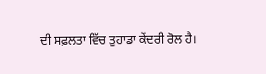ਦੀ ਸਫ਼ਲਤਾ ਵਿੱਚ ਤੁਹਾਡਾ ਕੇਂਦਰੀ ਰੋਲ ਹੈ।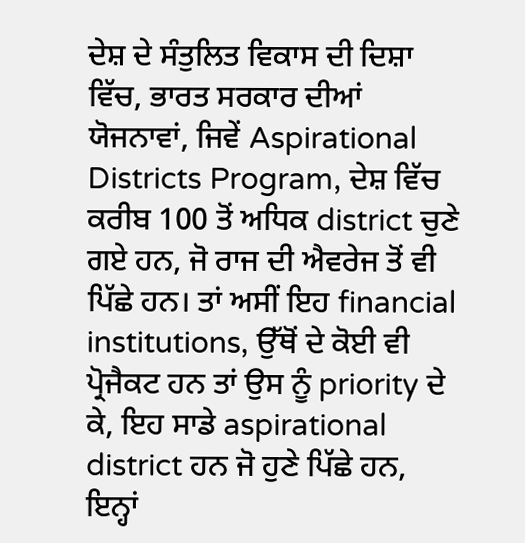ਦੇਸ਼ ਦੇ ਸੰਤੁਲਿਤ ਵਿਕਾਸ ਦੀ ਦਿਸ਼ਾ ਵਿੱਚ, ਭਾਰਤ ਸਰਕਾਰ ਦੀਆਂ ਯੋਜਨਾਵਾਂ, ਜਿਵੇਂ Aspirational Districts Program, ਦੇਸ਼ ਵਿੱਚ ਕਰੀਬ 100 ਤੋਂ ਅਧਿਕ district ਚੁਣੇ ਗਏ ਹਨ, ਜੋ ਰਾਜ ਦੀ ਐਵਰੇਜ ਤੋਂ ਵੀ ਪਿੱਛੇ ਹਨ। ਤਾਂ ਅਸੀਂ ਇਹ financial institutions, ਉੱਥੋਂ ਦੇ ਕੋਈ ਵੀ ਪ੍ਰੋਜੈਕਟ ਹਨ ਤਾਂ ਉਸ ਨੂੰ priority ਦੇ ਕੇ, ਇਹ ਸਾਡੇ aspirational district ਹਨ ਜੋ ਹੁਣੇ ਪਿੱਛੇ ਹਨ, ਇਨ੍ਹਾਂ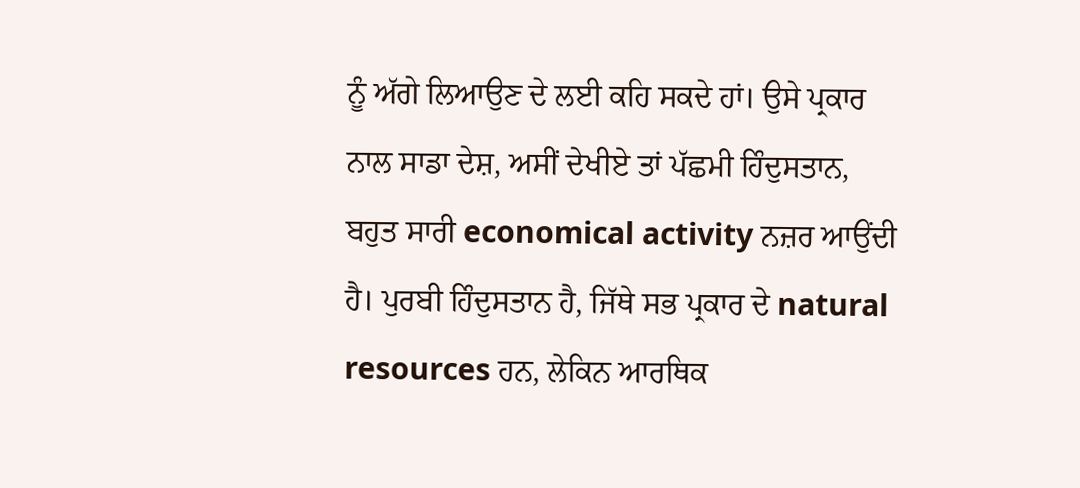ਨੂੰ ਅੱਗੇ ਲਿਆਉਣ ਦੇ ਲਈ ਕਹਿ ਸਕਦੇ ਹਾਂ। ਉਸੇ ਪ੍ਰਕਾਰ ਨਾਲ ਸਾਡਾ ਦੇਸ਼, ਅਸੀਂ ਦੇਖੀਏ ਤਾਂ ਪੱਛਮੀ ਹਿੰਦੁਸਤਾਨ, ਬਹੁਤ ਸਾਰੀ economical activity ਨਜ਼ਰ ਆਉਂਦੀ ਹੈ। ਪੁਰਬੀ ਹਿੰਦੁਸਤਾਨ ਹੈ, ਜਿੱਥੇ ਸਭ ਪ੍ਰਕਾਰ ਦੇ natural resources ਹਨ, ਲੇਕਿਨ ਆਰਥਿ‍ਕ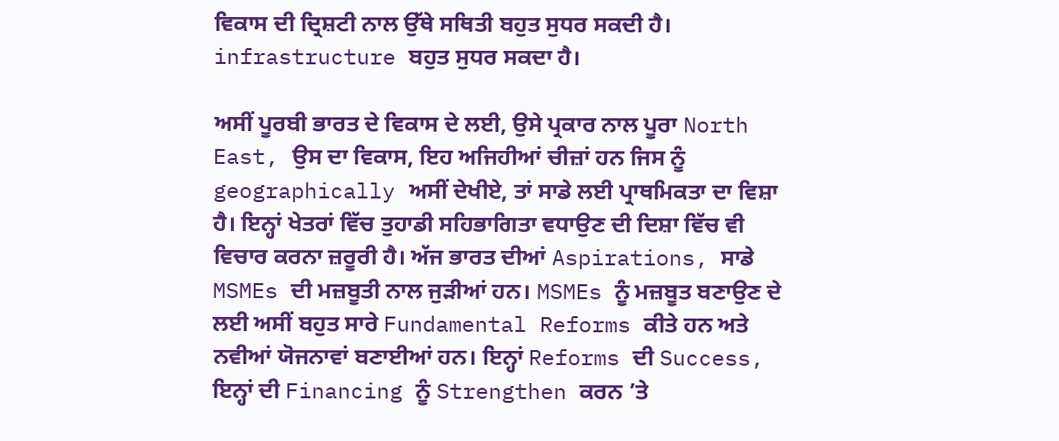ਵਿਕਾਸ ਦੀ ਦ੍ਰਿਸ਼ਟੀ ਨਾਲ ਉੱਥੇ ਸਥਿ‍ਤੀ ਬਹੁਤ ਸੁਧਰ ਸਕਦੀ ਹੈ। infrastructure ਬਹੁਤ ਸੁਧਰ ਸਕਦਾ ਹੈ।

ਅਸੀਂ ਪੂਰਬੀ ਭਾਰਤ ਦੇ ਵਿਕਾਸ ਦੇ ਲਈ, ਉਸੇ ਪ੍ਰਕਾਰ ਨਾਲ ਪੂਰਾ North East, ਉਸ ਦਾ ਵਿਕਾਸ, ਇਹ ਅਜਿਹੀਆਂ ਚੀਜ਼ਾਂ ਹਨ ਜਿਸ ਨੂੰ geographically ਅਸੀਂ ਦੇਖੀਏ, ਤਾਂ ਸਾਡੇ ਲਈ ਪ੍ਰਾਥਮਿਕਤਾ ਦਾ ਵਿਸ਼ਾ ਹੈ। ਇਨ੍ਹਾਂ ਖੇਤਰਾਂ ਵਿੱਚ ਤੁਹਾਡੀ ਸਹਿਭਾਗਿਤਾ ਵਧਾਉਣ ਦੀ ਦਿਸ਼ਾ ਵਿੱਚ ਵੀ ਵਿਚਾਰ ਕਰਨਾ ਜ਼ਰੂਰੀ ਹੈ। ਅੱਜ ਭਾਰਤ ਦੀਆਂ Aspirations, ਸਾਡੇ MSMEs ਦੀ ਮਜ਼ਬੂਤੀ ਨਾਲ ਜੁੜੀਆਂ ਹਨ। MSMEs ਨੂੰ ਮਜ਼ਬੂਤ ਬਣਾਉਣ ਦੇ ਲਈ ਅਸੀਂ ਬਹੁਤ ਸਾਰੇ Fundamental Reforms ਕੀਤੇ ਹਨ ਅਤੇ ਨਵੀਆਂ ਯੋਜਨਾਵਾਂ ਬਣਾਈਆਂ ਹਨ। ਇਨ੍ਹਾਂ Reforms ਦੀ Success, ਇਨ੍ਹਾਂ ਦੀ Financing ਨੂੰ Strengthen ਕਰਨ ’ਤੇ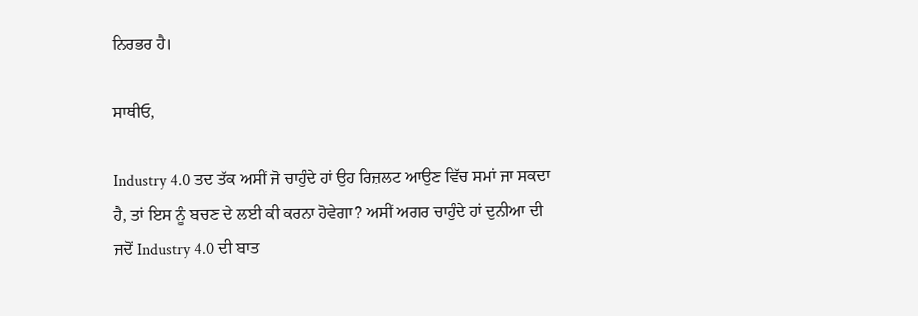ਨਿਰਭਰ ਹੈ।

ਸਾਥੀਓ,

Industry 4.0 ਤਦ ਤੱਕ ਅਸੀਂ ਜੋ ਚਾਹੁੰਦੇ ਹਾਂ ਉਹ ਰਿਜ਼ਲਟ ਆਉਣ ਵਿੱਚ ਸਮਾਂ ਜਾ ਸਕਦਾ ਹੈ, ਤਾਂ ਇਸ ਨੂੰ ਬਚਣ ਦੇ ਲਈ ਕੀ ਕਰਨਾ ਹੋਵੇਗਾ? ਅਸੀਂ ਅਗਰ ਚਾਹੁੰਦੇ ਹਾਂ ਦੁਨੀਆ ਦੀ ਜਦੋਂ Industry 4.0 ਦੀ ਬਾਤ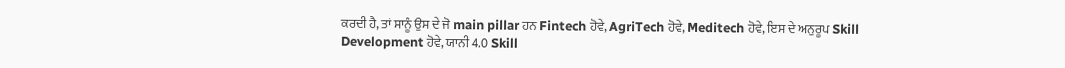ਕਰਦੀ ਹੈ, ਤਾਂ ਸਾਨੂੰ ਉਸ ਦੇ ਜੋ main pillar ਹਨ Fintech ਹੋਵੇ, AgriTech ਹੋਵੇ, Meditech ਹੋਵੇ, ਇਸ ਦੇ ਅਨੁਰੂਪ Skill Development ਹੋਵੇ, ਯਾਨੀ 4.0 Skill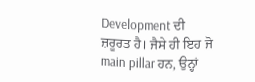Development ਦੀ ਜ਼ਰੂਰਤ ਹੈ। ਜੈਸੇ ਹੀ ਇਹ ਜੋ main pillar ਹਨ, ਉਨ੍ਹਾਂ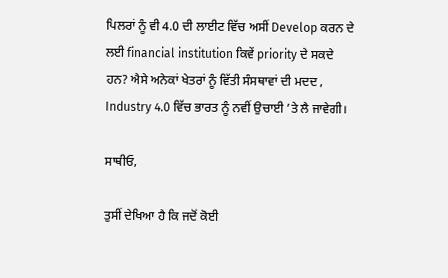ਪਿਲਰਾਂ ਨੂੰ ਵੀ 4.0 ਦੀ ਲਾਈਟ ਵਿੱਚ ਅਸੀਂ Develop ਕਰਨ ਦੇ ਲਈ financial institution ਕਿਵੇਂ priority ਦੇ ਸਕਦੇ ਹਨ? ਐਸੇ ਅਨੇਕਾਂ ਖੇਤਰਾਂ ਨੂੰ ਵਿੱਤੀ ਸੰਸਥਾਵਾਂ ਦੀ ਮਦਦ , Industry 4.0 ਵਿੱਚ ਭਾਰਤ ਨੂੰ ਨਵੀਂ ਉਚਾਈ ’ਤੇ ਲੈ ਜਾਵੇਗੀ।

ਸਾਥੀਓ,

ਤੁਸੀਂ ਦੇਖਿਆ ਹੈ ਕਿ ਜਦੋਂ ਕੋਈ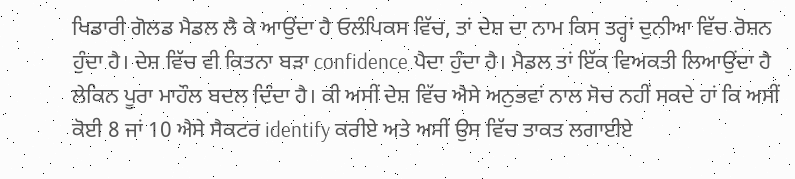ਖਿਡਾਰੀ ਗੋਲਡ ਮੈਡਲ ਲੈ ਕੇ ਆਉਂਦਾ ਹੈ ਓਲੰਪਿਕਸ ਵਿੱਚ, ਤਾਂ ਦੇਸ਼ ਦਾ ਨਾਮ ਕਿਸ ਤਰ੍ਹਾਂ ਦੁਨੀਆ ਵਿੱਚ ਰੋਸ਼ਨ ਹੁੰਦਾ ਹੈ। ਦੇਸ਼ ਵਿੱਚ ਵੀ ਕਿਤਨਾ ਬੜਾ confidence ਪੈਦਾ ਹੁੰਦਾ ਹੈ। ਮੈਡਲ ਤਾਂ ਇੱਕ ਵਿਅਕਤੀ ਲਿਆਉਂਦਾ ਹੈ ਲੇਕਿਨ ਪੂਰਾ ਮਾਹੌਲ ਬਦਲ ਦਿੰਦਾ ਹੈ। ਕੀ ਅਸੀਂ ਦੇਸ਼ ਵਿੱਚ ਐਸੇ ਅਨੁਭਵਾਂ ਨਾਲ ਸੋਚ ਨਹੀਂ ਸਕਦੇ ਹਾਂ ਕਿ ਅਸੀਂ ਕੋਈ 8 ਜਾਂ 10 ਐਸੇ ਸੈਕਟਰ identify ਕਰੀਏ ਅਤੇ ਅਸੀਂ ਉਸ ਵਿੱਚ ਤਾਕਤ ਲਗਾਈਏ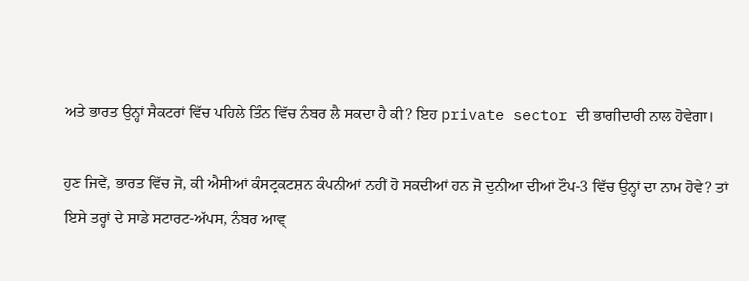ਅਤੇ ਭਾਰਤ ਉਨ੍ਹਾਂ ਸੈਕਟਰਾਂ ਵਿੱਚ ਪਹਿਲੇ ਤਿੰਨ ਵਿੱਚ ਨੰਬਰ ਲੈ ਸਕਦਾ ਹੈ ਕੀ? ਇਹ private sector ਦੀ ਭਾਗੀਦਾਰੀ ਨਾਲ ਹੋਵੇਗਾ।

ਹੁਣ ਜਿਵੇਂ, ਭਾਰਤ ਵਿੱਚ ਜੋ, ਕੀ ਐਸੀਆਂ ਕੰਸਟ੍ਰਕਟਸ਼ਨ ਕੰਪਨੀਆਂ ਨਹੀਂ ਹੋ ਸਕਦੀਆਂ ਹਨ ਜੋ ਦੁਨੀਆ ਦੀਆਂ ਟੌਪ-3 ਵਿੱਚ ਉਨ੍ਹਾਂ ਦਾ ਨਾਮ ਹੋਵੇ? ਤਾਂ ਇਸੇ ਤਰ੍ਹਾਂ ਦੇ ਸਾਡੇ ਸਟਾਰਟ-ਅੱਪਸ, ਨੰਬਰ ਆਵ੍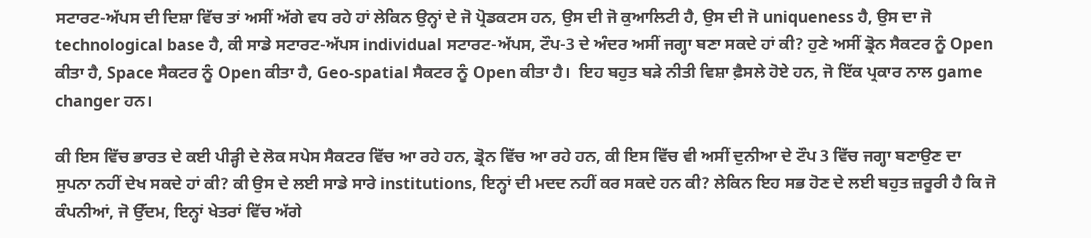ਸਟਾਰਟ-ਅੱਪਸ ਦੀ ਦਿਸ਼ਾ ਵਿੱਚ ਤਾਂ ਅਸੀਂ ਅੱਗੇ ਵਧ ਰਹੇ ਹਾਂ ਲੇਕਿਨ ਉਨ੍ਹਾਂ ਦੇ ਜੋ ਪ੍ਰੋਡਕਟਸ ਹਨ, ਉਸ ਦੀ ਜੋ ਕੁਆਲਿਟੀ ਹੈ, ਉਸ ਦੀ ਜੋ uniqueness ਹੈ, ਉਸ ਦਾ ਜੋ technological base ਹੈ, ਕੀ ਸਾਡੇ ਸਟਾਰਟ-ਅੱਪਸ individual ਸਟਾਰਟ-ਅੱਪਸ, ਟੌਪ-3 ਦੇ ਅੰਦਰ ਅਸੀਂ ਜਗ੍ਹਾ ਬਣਾ ਸਕਦੇ ਹਾਂ ਕੀ? ਹੁਣੇ ਅਸੀਂ ਡ੍ਰੋਨ ਸੈਕਟਰ ਨੂੰ Open ਕੀਤਾ ਹੈ, Space ਸੈਕਟਰ ਨੂੰ Open ਕੀਤਾ ਹੈ, Geo-spatial ਸੈਕਟਰ ਨੂੰ Open ਕੀਤਾ ਹੈ।  ਇਹ ਬਹੁਤ ਬੜੇ ਨੀਤੀ ਵਿਸ਼ਾ ਫ਼ੈਸਲੇ ਹੋਏ ਹਨ, ਜੋ ਇੱਕ ਪ੍ਰਕਾਰ ਨਾਲ game changer ਹਨ।

ਕੀ ਇਸ ਵਿੱਚ ਭਾਰਤ ਦੇ ਕਈ ਪੀੜ੍ਹੀ ਦੇ ਲੋਕ ਸਪੇਸ ਸੈਕਟਰ ਵਿੱਚ ਆ ਰਹੇ ਹਨ, ਡ੍ਰੋਨ ਵਿੱਚ ਆ ਰਹੇ ਹਨ, ਕੀ ਇਸ ਵਿੱਚ ਵੀ ਅਸੀਂ ਦੁਨੀਆ ਦੇ ਟੌਪ 3 ਵਿੱਚ ਜਗ੍ਹਾ ਬਣਾਉਣ ਦਾ ਸੁਪਨਾ ਨਹੀਂ ਦੇਖ ਸਕਦੇ ਹਾਂ ਕੀ? ਕੀ ਉਸ ਦੇ ਲਈ ਸਾਡੇ ਸਾਰੇ institutions, ਇਨ੍ਹਾਂ ਦੀ ਮਦਦ ਨਹੀਂ ਕਰ ਸਕਦੇ ਹਨ ਕੀ? ਲੇਕਿਨ ਇਹ ਸਭ ਹੋਣ ਦੇ ਲਈ ਬਹੁਤ ਜ਼ਰੂਰੀ ਹੈ ਕਿ ਜੋ ਕੰਪਨੀਆਂ, ਜੋ ਉੱਦਮ, ਇਨ੍ਹਾਂ ਖੇਤਰਾਂ ਵਿੱਚ ਅੱਗੇ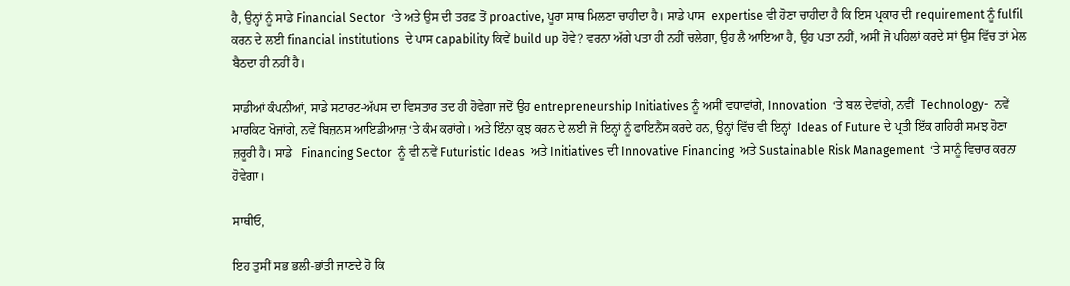ਹੈ, ਉਨ੍ਹਾਂ ਨੂੰ ਸਾਡੇ Financial Sector  ‘ਤੇ ਅਤੇ ਉਸ ਦੀ ਤਰਫ਼ ਤੋਂ proactive, ਪੂਰਾ ਸਾਥ ਮਿਲਣਾ ਚਾਹੀਦਾ ਹੈ। ਸਾਡੇ ਪਾਸ  expertise ਵੀ ਹੋਣਾ ਚਾਹੀਦਾ ਹੈ ਕਿ ਇਸ ਪ੍ਰਕਾਰ ਦੀ requirement ਨੂੰ fulfil ਕਰਨ ਦੇ ਲਈ financial institutions  ਦੇ ਪਾਸ capability ਕਿਵੇਂ build up ਹੋਵੇ? ਵਰਨਾ ਅੱਗੇ ਪਤਾ ਹੀ ਨਹੀਂ ਚਲੇਗਾ, ਉਹ ਲੈ ਆਇਆ ਹੈ, ਉਹ ਪਤਾ ਨਹੀਂ, ਅਸੀਂ ਜੋ ਪਹਿਲਾਂ ਕਰਦੇ ਸਾਂ ਉਸ ਵਿੱਚ ਤਾਂ ਮੇਲ ਬੈਠਦਾ ਹੀ ਨਹੀਂ ਹੈ।

ਸਾਡੀਆਂ ਕੰਪਨੀਆਂ, ਸਾਡੇ ਸਟਾਰਟ-ਅੱਪਸ ਦਾ ਵਿਸਤਾਰ ਤਦ ਹੀ ਹੋਵੇਗਾ ਜਦੋਂ ਉਹ entrepreneurship Initiatives ਨੂੰ ਅਸੀਂ ਵਧਾਵਾਂਗੇ, Innovation  ‘ਤੇ ਬਲ ਦੇਵਾਂਗੇ, ਨਵੀਂ  Technology-  ਨਵੇਂ ਮਾਰਕਿਟ ਖੋਜਾਂਗੇ, ਨਵੇਂ ਬਿਜ਼ਨਸ ਆਇਡੀਆਜ਼ ‘ਤੇ ਕੰਮ ਕਰਾਂਗੇ। ਅਤੇ ਇੰਨਾ ਕੁਝ ਕਰਨ ਦੇ ਲਈ ਜੋ ਇਨ੍ਹਾਂ ਨੂੰ ਫਾਇਨੈਂਸ ਕਰਦੇ ਹਨ, ਉਨ੍ਹਾਂ ਵਿੱਚ ਵੀ ਇਨ੍ਹਾਂ  Ideas of Future ਦੇ ਪ੍ਰਤੀ ਇੱਕ ਗਹਿਰੀ ਸਮਝ ਹੋਣਾ ਜ਼ਰੂਰੀ ਹੈ। ਸਾਡੇ   Financing Sector  ਨੂੰ ਵੀ ਨਵੇਂ Futuristic Ideas  ਅਤੇ Initiatives ਦੀ Innovative Financing  ਅਤੇ Sustainable Risk Management  ‘ਤੇ ਸਾਨੂੰ ਵਿਚਾਰ ਕਰਨਾ ਹੋਵੇਗਾ।

ਸਾਥੀਓ,

ਇਹ ਤੁਸੀਂ ਸਭ ਭਲੀ-ਭਾਂਤੀ ਜਾਣਦੇ ਹੋ ਕਿ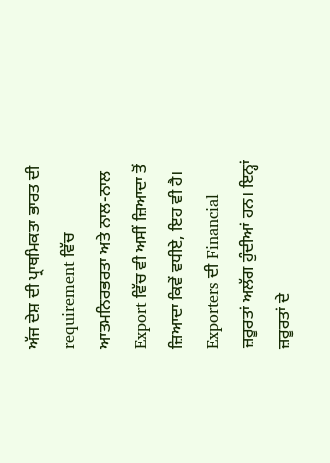ਅੱਜ ਦੇਸ਼ ਦੀ ਪ੍ਰਾਥਮਿਕਤਾ ਭਾਰਤ ਦੀ requirement ਵਿੱਚ ਆਤਮਨਿਰਭਰਤਾ ਅਤੇ ਨਾਲ-ਨਾਲ Export ਵਿੱਚ ਵੀ ਅਸੀਂ ਜ਼ਿਆਦਾ ਤੋਂ ਜ਼ਿਆਦਾ ਕਿਵੇਂ ਵਧੀਏ, ਇਹ ਵੀ ਹੈ। Exporters ਦੀ Financial  ਜ਼ਰੂਰਤਾਂ ਅਲੱਗ ਹੁੰਦੀਆਂ ਹਨ। ਇਨ੍ਹਾਂ ਜ਼ਰੂਰਤਾਂ ਦੇ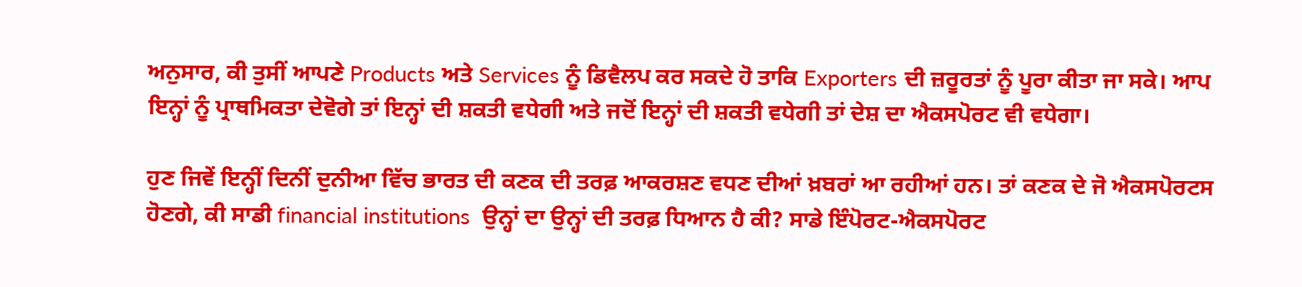ਅਨੁਸਾਰ, ਕੀ ਤੁਸੀਂ ਆਪਣੇ Products ਅਤੇ Services ਨੂੰ ਡਿਵੈਲਪ ਕਰ ਸਕਦੇ ਹੋ ਤਾਕਿ Exporters ਦੀ ਜ਼ਰੂਰਤਾਂ ਨੂੰ ਪੂਰਾ ਕੀਤਾ ਜਾ ਸਕੇ। ਆਪ ਇਨ੍ਹਾਂ ਨੂੰ ਪ੍ਰਾਥਮਿਕਤਾ ਦੇਵੋਗੇ ਤਾਂ ਇਨ੍ਹਾਂ ਦੀ ਸ਼ਕਤੀ ਵਧੇਗੀ ਅਤੇ ਜਦੋਂ ਇਨ੍ਹਾਂ ਦੀ ਸ਼ਕਤੀ ਵਧੇਗੀ ਤਾਂ ਦੇਸ਼ ਦਾ ਐਕਸਪੋਰਟ ਵੀ ਵਧੇਗਾ।

ਹੁਣ ਜਿਵੇਂ ਇਨ੍ਹੀਂ ਦਿਨੀਂ ਦੁਨੀਆ ਵਿੱਚ ਭਾਰਤ ਦੀ ਕਣਕ ਦੀ ਤਰਫ਼ ਆਕਰਸ਼ਣ ਵਧਣ ਦੀਆਂ ਖ਼ਬਰਾਂ ਆ ਰਹੀਆਂ ਹਨ। ਤਾਂ ਕਣਕ ਦੇ ਜੋ ਐਕਸਪੋਰਟਸ ਹੋਣਗੇ, ਕੀ ਸਾਡੀ financial institutions  ਉਨ੍ਹਾਂ ਦਾ ਉਨ੍ਹਾਂ ਦੀ ਤਰਫ਼ ਧਿਆਨ ਹੈ ਕੀ? ਸਾਡੇ ਇੰਪੋਰਟ-ਐਕਸਪੋਰਟ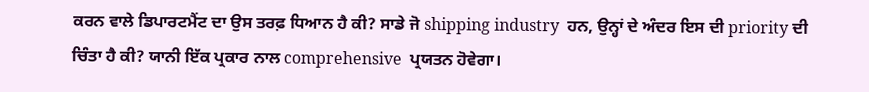ਕਰਨ ਵਾਲੇ ਡਿਪਾਰਟਮੈਂਟ ਦਾ ਉਸ ਤਰਫ਼ ਧਿਆਨ ਹੈ ਕੀ? ਸਾਡੇ ਜੋ shipping industry  ਹਨ, ਉਨ੍ਹਾਂ ਦੇ ਅੰਦਰ ਇਸ ਦੀ priority ਦੀ ਚਿੰਤਾ ਹੈ ਕੀ? ਯਾਨੀ ਇੱਕ ਪ੍ਰਕਾਰ ਨਾਲ comprehensive  ਪ੍ਰਯਤਨ ਹੋਵੇਗਾ।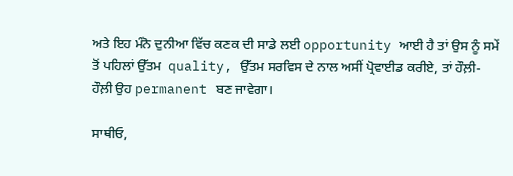ਅਤੇ ਇਹ ਮੰਨੋ ਦੁਨੀਆ ਵਿੱਚ ਕਣਕ ਦੀ ਸਾਡੇ ਲਈ opportunity ਆਈ ਹੈ ਤਾਂ ਉਸ ਨੂੰ ਸਮੇਂ ਤੋਂ ਪਹਿਲਾਂ ਉੱਤਮ  quality, ਉੱਤਮ ਸਰਵਿਸ ਦੇ ਨਾਲ ਅਸੀਂ ਪ੍ਰੋਵਾਈਡ ਕਰੀਏ, ਤਾਂ ਹੌਲ਼ੀ-ਹੌਲ਼ੀ ਉਹ permanent ਬਣ ਜਾਵੇਗਾ।

ਸਾਥੀਓ,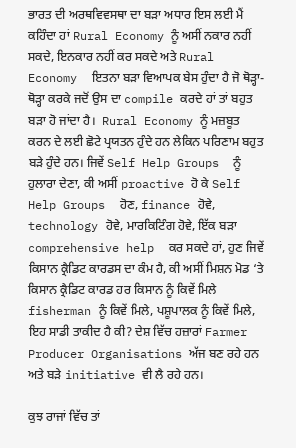ਭਾਰਤ ਦੀ ਅਰਥਵਿਵਸਥਾ ਦਾ ਬੜਾ ਅਧਾਰ ਇਸ ਲਈ ਮੈਂ ਕਹਿੰਦਾ ਹਾਂ Rural Economy ਨੂੰ ਅਸੀਂ ਨਕਾਰ ਨਹੀਂ ਸਕਦੇ, ਇਨਕਾਰ ਨਹੀਂ ਕਰ ਸਕਦੇ ਅਤੇ Rural Economy  ਇਤਨਾ ਬੜਾ ਵਿਆਪਕ ਬੇਸ ਹੁੰਦਾ ਹੈ ਜੋ ਥੋੜ੍ਹਾ-ਥੋੜ੍ਹਾ ਕਰਕੇ ਜਦੋਂ ਉਸ ਦਾ compile ਕਰਦੇ ਹਾਂ ਤਾਂ ਬਹੁਤ ਬੜਾ ਹੋ ਜਾਂਦਾ ਹੈ।  Rural Economy ਨੂੰ ਮਜ਼ਬੂਤ ਕਰਨ ਦੇ ਲਈ ਛੋਟੇ ਪ੍ਰਯਤਨ ਹੁੰਦੇ ਹਨ ਲੇਕਿਨ ਪਰਿਣਾਮ ਬਹੁਤ ਬੜੇ ਹੁੰਦੇ ਹਨ। ਜਿਵੇਂ Self Help Groups  ਨੂੰ ਹੁਲਾਰਾ ਦੇਣਾ, ਕੀ ਅਸੀਂ proactive ਹੋ ਕੇ Self Help Groups  ਹੋਣ, finance ਹੋਵੇ, technology ਹੋਵੇ, ਮਾਰਕਿਟਿੰਗ ਹੋਵੇ, ਇੱਕ ਬੜਾ  comprehensive help  ਕਰ ਸਕਦੇ ਹਾਂ, ਹੁਣ ਜਿਵੇਂ ਕਿਸਾਨ ਕ੍ਰੈਡਿਟ ਕਾਰਡਸ ਦਾ ਕੰਮ ਹੈ, ਕੀ ਅਸੀਂ ਮਿਸ਼ਨ ਮੋਡ ‘ਤੇ ਕਿਸਾਨ ਕ੍ਰੈਡਿਟ ਕਾਰਡ ਹਰ ਕਿਸਾਨ ਨੂੰ ਕਿਵੇਂ ਮਿਲੇ fisherman ਨੂੰ ਕਿਵੇਂ ਮਿਲੇ, ਪਸ਼ੂਪਾਲਕ ਨੂੰ ਕਿਵੇਂ ਮਿਲੇ, ਇਹ ਸਾਡੀ ਤਾਕੀਦ ਹੈ ਕੀ? ਦੇਸ਼ ਵਿੱਚ ਹਜ਼ਾਰਾਂ Farmer Producer Organisations ਅੱਜ ਬਣ ਰਹੇ ਹਨ ਅਤੇ ਬੜੇ initiative ਵੀ ਲੈ ਰਹੇ ਹਨ।

ਕੁਝ ਰਾਜਾਂ ਵਿੱਚ ਤਾਂ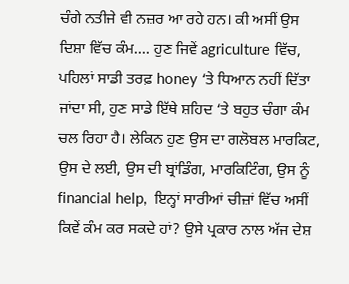ਚੰਗੇ ਨਤੀਜੇ ਵੀ ਨਜ਼ਰ ਆ ਰਹੇ ਹਨ। ਕੀ ਅਸੀਂ ਉਸ ਦਿਸ਼ਾ ਵਿੱਚ ਕੰਮ.... ਹੁਣ ਜਿਵੇਂ agriculture ਵਿੱਚ, ਪਹਿਲਾਂ ਸਾਡੀ ਤਰਫ਼ honey ‘ਤੇ ਧਿਆਨ ਨਹੀਂ ਦਿੱਤਾ ਜਾਂਦਾ ਸੀ, ਹੁਣ ਸਾਡੇ ਇੱਥੇ ਸ਼ਹਿਦ ‘ਤੇ ਬਹੁਤ ਚੰਗਾ ਕੰਮ ਚਲ ਰਿਹਾ ਹੈ। ਲੇਕਿਨ ਹੁਣ ਉਸ ਦਾ ਗਲੋਬਲ ਮਾਰਕਿਟ, ਉਸ ਦੇ ਲਈ, ਉਸ ਦੀ ਬ੍ਰਾਂਡਿੰਗ, ਮਾਰਕਿਟਿੰਗ, ਉਸ ਨੂੰ financial help,  ਇਨ੍ਹਾਂ ਸਾਰੀਆਂ ਚੀਜ਼ਾਂ ਵਿੱਚ ਅਸੀਂ ਕਿਵੇਂ ਕੰਮ ਕਰ ਸਕਦੇ ਹਾਂ? ਉਸੇ ਪ੍ਰਕਾਰ ਨਾਲ ਅੱਜ ਦੇਸ਼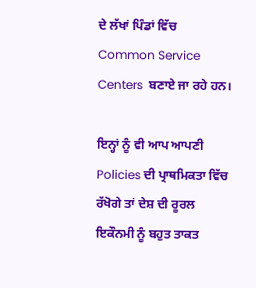ਦੇ ਲੱਖਾਂ ਪਿੰਡਾਂ ਵਿੱਚ Common Service Centers  ਬਣਾਏ ਜਾ ਰਹੇ ਹਨ।

ਇਨ੍ਹਾਂ ਨੂੰ ਵੀ ਆਪ ਆਪਣੀ Policies ਦੀ ਪ੍ਰਾਥਮਿਕਤਾ ਵਿੱਚ ਰੱਖੋਗੇ ਤਾਂ ਦੇਸ਼ ਦੀ ਰੂਰਲ ਇਕੌਨਮੀ ਨੂੰ ਬਹੁਤ ਤਾਕਤ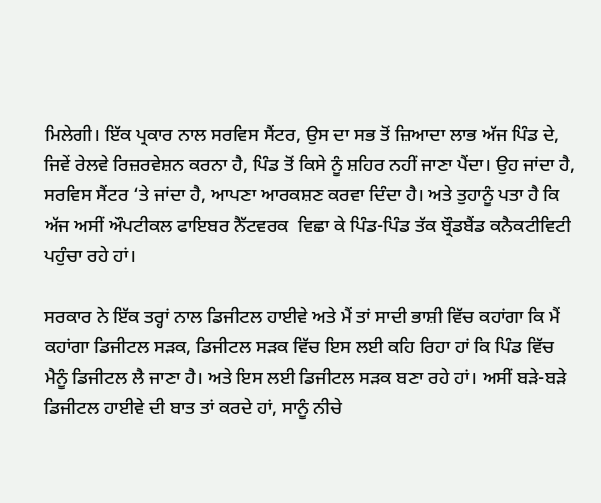ਮਿਲੇਗੀ। ਇੱਕ ਪ੍ਰਕਾਰ ਨਾਲ ਸਰਵਿਸ ਸੈਂਟਰ, ਉਸ ਦਾ ਸਭ ਤੋਂ ਜ਼ਿਆਦਾ ਲਾਭ ਅੱਜ ਪਿੰਡ ਦੇ, ਜਿਵੇਂ ਰੇਲਵੇ ਰਿਜ਼ਰਵੇਸ਼ਨ ਕਰਨਾ ਹੈ, ਪਿੰਡ ਤੋਂ ਕਿਸੇ ਨੂੰ ਸ਼ਹਿਰ ਨਹੀਂ ਜਾਣਾ ਪੈਂਦਾ। ਉਹ ਜਾਂਦਾ ਹੈ, ਸਰਵਿਸ ਸੈਂਟਰ ‘ਤੇ ਜਾਂਦਾ ਹੈ, ਆਪਣਾ ਆਰਕਸ਼ਣ ਕਰਵਾ ਦਿੰਦਾ ਹੈ। ਅਤੇ ਤੁਹਾਨੂੰ ਪਤਾ ਹੈ ਕਿ ਅੱਜ ਅਸੀਂ ਔਪਟੀਕਲ ਫਾਇਬਰ ਨੈੱਟਵਰਕ  ਵਿਛਾ ਕੇ ਪਿੰਡ-ਪਿੰਡ ਤੱਕ ਬ੍ਰੌਡਬੈਂਡ ਕਨੈਕਟੀਵਿਟੀ ਪਹੁੰਚਾ ਰਹੇ ਹਾਂ।

ਸਰਕਾਰ ਨੇ ਇੱਕ ਤਰ੍ਹਾਂ ਨਾਲ ਡਿਜੀਟਲ ਹਾਈਵੇ ਅਤੇ ਮੈਂ ਤਾਂ ਸਾਦੀ ਭਾਸ਼ੀ ਵਿੱਚ ਕਹਾਂਗਾ ਕਿ ਮੈਂ ਕਹਾਂਗਾ ਡਿਜੀਟਲ ਸੜਕ, ਡਿਜੀਟਲ ਸੜਕ ਵਿੱਚ ਇਸ ਲਈ ਕਹਿ ਰਿਹਾ ਹਾਂ ਕਿ ਪਿੰਡ ਵਿੱਚ ਮੈਨੂੰ ਡਿਜੀਟਲ ਲੈ ਜਾਣਾ ਹੈ। ਅਤੇ ਇਸ ਲਈ ਡਿਜੀਟਲ ਸੜਕ ਬਣਾ ਰਹੇ ਹਾਂ। ਅਸੀਂ ਬੜੇ-ਬੜੇ ਡਿਜੀਟਲ ਹਾਈਵੇ ਦੀ ਬਾਤ ਤਾਂ ਕਰਦੇ ਹਾਂ, ਸਾਨੂੰ ਨੀਚੇ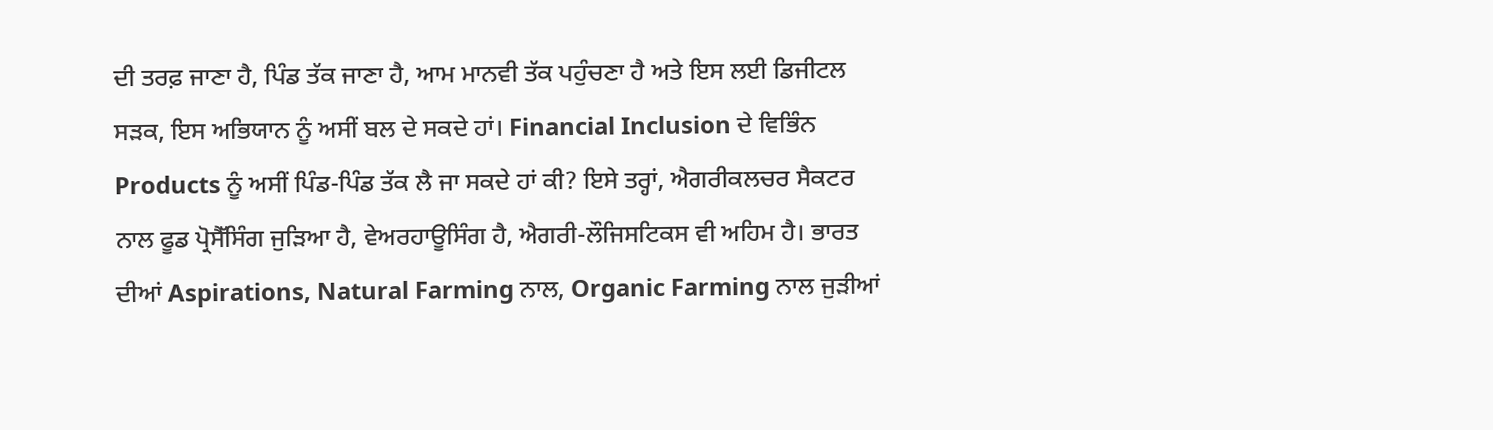ਦੀ ਤਰਫ਼ ਜਾਣਾ ਹੈ, ਪਿੰਡ ਤੱਕ ਜਾਣਾ ਹੈ, ਆਮ ਮਾਨਵੀ ਤੱਕ ਪਹੁੰਚਣਾ ਹੈ ਅਤੇ ਇਸ ਲਈ ਡਿਜੀਟਲ ਸੜਕ, ਇਸ ਅਭਿਯਾਨ ਨੂੰ ਅਸੀਂ ਬਲ ਦੇ ਸਕਦੇ ਹਾਂ। Financial Inclusion ਦੇ ਵਿਭਿੰਨ Products ਨੂੰ ਅਸੀਂ ਪਿੰਡ-ਪਿੰਡ ਤੱਕ ਲੈ ਜਾ ਸਕਦੇ ਹਾਂ ਕੀ? ਇਸੇ ਤਰ੍ਹਾਂ, ਐਗਰੀਕਲਚਰ ਸੈਕਟਰ ਨਾਲ ਫੂਡ ਪ੍ਰੋਸੈੱਸਿੰਗ ਜੁੜਿਆ ਹੈ, ਵੇਅਰਹਾਊਸਿੰਗ ਹੈ, ਐਗਰੀ-ਲੌਜਿਸਟਿਕਸ ਵੀ ਅਹਿਮ ਹੈ। ਭਾਰਤ ਦੀਆਂ Aspirations, Natural Farming ਨਾਲ, Organic Farming ਨਾਲ ਜੁੜੀਆਂ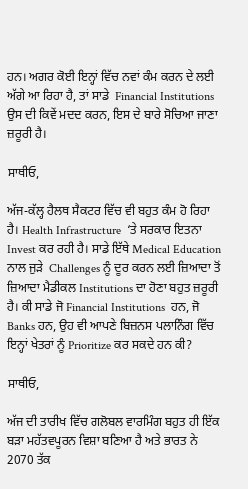ਹਨ। ਅਗਰ ਕੋਈ ਇਨ੍ਹਾਂ ਵਿੱਚ ਨਵਾਂ ਕੰਮ ਕਰਨ ਦੇ ਲਈ ਅੱਗੇ ਆ ਰਿਹਾ ਹੈ, ਤਾਂ ਸਾਡੇ  Financial Institutions  ਉਸ ਦੀ ਕਿਵੇਂ ਮਦਦ ਕਰਨ, ਇਸ ਦੇ ਬਾਰੇ ਸੋਚਿਆ ਜਾਣਾ ਜ਼ਰੂਰੀ ਹੈ।

ਸਾਥੀਓ,

ਅੱਜ-ਕੱਲ੍ਹ ਹੈਲਥ ਸੈਕਟਰ ਵਿੱਚ ਵੀ ਬਹੁਤ ਕੰਮ ਹੋ ਰਿਹਾ ਹੈ। Health Infrastructure  ‘ਤੇ ਸਰਕਾਰ ਇਤਨਾ Invest ਕਰ ਰਹੀ ਹੈ। ਸਾਡੇ ਇੱਥੇ Medical Education  ਨਾਲ ਜੁੜੇ  Challenges ਨੂੰ ਦੂਰ ਕਰਨ ਲਈ ਜ਼ਿਆਦਾ ਤੋਂ ਜ਼ਿਆਦਾ ਮੈਡੀਕਲ Institutions ਦਾ ਹੋਣਾ ਬਹੁਤ ਜ਼ਰੂਰੀ ਹੈ। ਕੀ ਸਾਡੇ ਜੋ Financial Institutions  ਹਨ, ਜੋ  Banks ਹਨ, ਉਹ ਵੀ ਆਪਣੇ ਬਿਜ਼ਨਸ ਪਲਾਨਿੰਗ ਵਿੱਚ ਇਨ੍ਹਾਂ ਖੇਤਰਾਂ ਨੂੰ Prioritize ਕਰ ਸਕਦੇ ਹਨ ਕੀ?

ਸਾਥੀਓ,

ਅੱਜ ਦੀ ਤਾਰੀਖ ਵਿੱਚ ਗਲੋਬਲ ਵਾਰਮਿੰਗ ਬਹੁਤ ਹੀ ਇੱਕ ਬੜਾ ਮਹੱਤਵਪੂਰਨ ਵਿਸ਼ਾ ਬਣਿਆ ਹੈ ਅਤੇ ਭਾਰਤ ਨੇ 2070 ਤੱਕ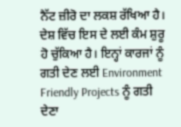ਨੈੱਟ ਜ਼ੀਰੋ ਦਾ ਲਕਸ਼ ਰੱਖਿਆ ਹੈ। ਦੇਸ਼ ਵਿੱਚ ਇਸ ਦੇ ਲਈ ਕੰਮ ਸ਼ੁਰੂ ਹੋ ਚੁੱਕਿਆ ਹੈ। ਇਨ੍ਹਾਂ ਕਾਰਜਾਂ ਨੂੰ ਗਤੀ ਦੇਣ ਲਈ Environment Friendly Projects ਨੂੰ ਗਤੀ ਦੇਣਾ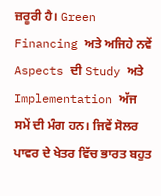ਜ਼ਰੂਰੀ ਹੈ। Green Financing ਅਤੇ ਅਜਿਹੇ ਨਵੇਂ Aspects ਦੀ Study ਅਤੇ Implementation ਅੱਜ ਸਮੇਂ ਦੀ ਮੰਗ ਹਨ। ਜਿਵੇਂ ਸੋਲਰ ਪਾਵਰ ਦੇ ਖੇਤਰ ਵਿੱਚ ਭਾਰਤ ਬਹੁਤ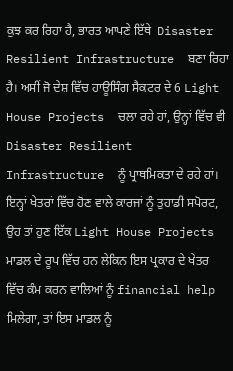ਕੁਝ ਕਰ ਰਿਹਾ ਹੈ, ਭਾਰਤ ਆਪਣੇ ਇੱਥੇ  Disaster Resilient Infrastructure  ਬਣਾ ਰਿਹਾ ਹੈ। ਅਸੀਂ ਜੋ ਦੇਸ਼ ਵਿੱਚ ਹਾਊਸਿੰਗ ਸੈਕਟਰ ਦੇ 6 Light House Projects  ਚਲਾ ਰਹੇ ਹਾਂ, ਉਨ੍ਹਾਂ ਵਿੱਚ ਵੀ Disaster Resilient Infrastructure  ਨੂੰ ਪ੍ਰਾਥਮਿਕਤਾ ਦੇ ਰਹੇ ਹਾਂ। ਇਨ੍ਹਾਂ ਖੇਤਰਾਂ ਵਿੱਚ ਹੋਣ ਵਾਲੇ ਕਾਰਜਾਂ ਨੂੰ ਤੁਹਾਡੀ ਸਪੋਰਟ, ਉਹ ਤਾਂ ਹੁਣ ਇੱਕ Light House Projects  ਮਾਡਲ ਦੇ ਰੂਪ ਵਿੱਚ ਹਨ ਲੇਕਿਨ ਇਸ ਪ੍ਰਕਾਰ ਦੇ ਖੇਤਰ ਵਿੱਚ ਕੰਮ ਕਰਨ ਵਾਲਿਆਂ ਨੂੰ financial help  ਮਿਲੇਗਾ, ਤਾਂ ਇਸ ਮਾਡਲ ਨੂੰ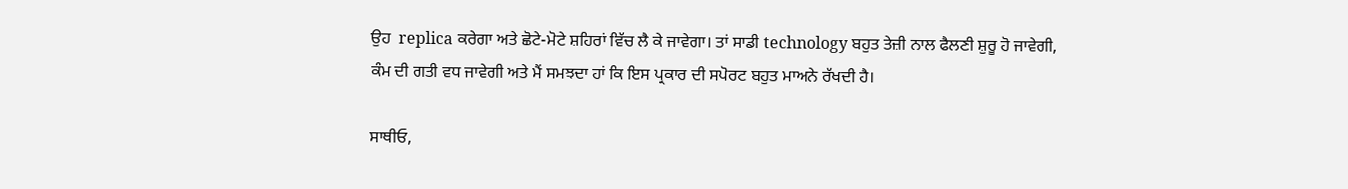ਉਹ  replica ਕਰੇਗਾ ਅਤੇ ਛੋਟੇ-ਮੋਟੇ ਸ਼ਹਿਰਾਂ ਵਿੱਚ ਲੈ ਕੇ ਜਾਵੇਗਾ। ਤਾਂ ਸਾਡੀ technology ਬਹੁਤ ਤੇਜ਼ੀ ਨਾਲ ਫੈਲਣੀ ਸ਼ੁਰੂ ਹੋ ਜਾਵੇਗੀ, ਕੰਮ ਦੀ ਗਤੀ ਵਧ ਜਾਵੇਗੀ ਅਤੇ ਮੈਂ ਸਮਝਦਾ ਹਾਂ ਕਿ ਇਸ ਪ੍ਰਕਾਰ ਦੀ ਸਪੋਰਟ ਬਹੁਤ ਮਾਅਨੇ ਰੱਖਦੀ ਹੈ।

ਸਾਥੀਓ,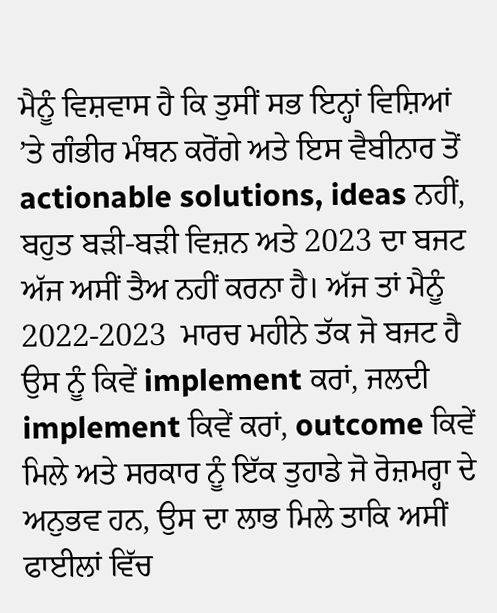ਮੈਨੂੰ ਵਿਸ਼ਵਾਸ ਹੈ ਕਿ ਤੁਸੀਂ ਸਭ ਇਨ੍ਹਾਂ ਵਿਸ਼ਿਆਂ ’ਤੇ ਗੰਭੀਰ ਮੰਥਨ ਕਰੋਂਗੇ ਅਤੇ ਇਸ ਵੈਬੀਨਾਰ ਤੋਂ actionable solutions, ideas ਨਹੀਂ, ਬਹੁਤ ਬੜੀ-ਬੜੀ ਵਿਜ਼ਨ ਅਤੇ 2023 ਦਾ ਬਜਟ ਅੱਜ ਅਸੀਂ ਤੈਅ ਨਹੀਂ ਕਰਨਾ ਹੈ। ਅੱਜ ਤਾਂ ਮੈਨੂੰ 2022-2023  ਮਾਰਚ ਮਹੀਨੇ ਤੱਕ ਜੋ ਬਜਟ ਹੈ ਉਸ ਨੂੰ ਕਿਵੇਂ implement ਕਰਾਂ, ਜਲਦੀ implement ਕਿਵੇਂ ਕਰਾਂ, outcome ਕਿਵੇਂ ਮਿਲੇ ਅਤੇ ਸਰਕਾਰ ਨੂੰ ਇੱਕ ਤੁਹਾਡੇ ਜੋ ਰੋਜ਼ਮਰ੍ਹਾ ਦੇ ਅਨੁਭਵ ਹਨ, ਉਸ ਦਾ ਲਾਭ ਮਿਲੇ ਤਾਕਿ ਅਸੀਂ ਫਾਈਲਾਂ ਵਿੱਚ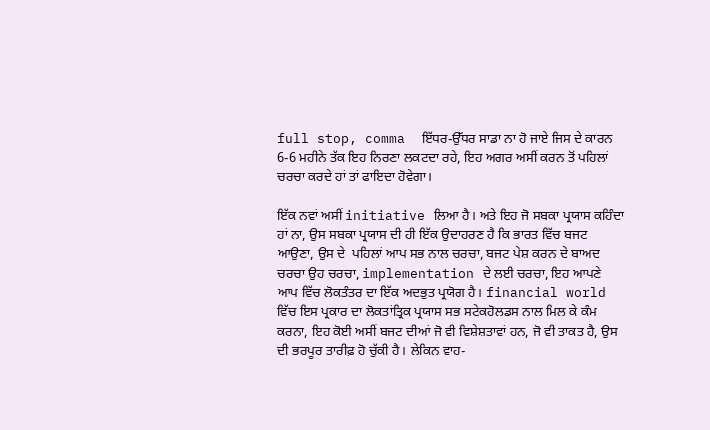full stop, comma  ਇੱਧਰ-ਉੱਧਰ ਸਾਡਾ ਨਾ ਹੋ ਜਾਏ ਜਿਸ ਦੇ ਕਾਰਨ 6-6 ਮਹੀਨੇ ਤੱਕ ਇਹ ਨਿਰਣਾ ਲਕਟਦਾ ਰਹੇ, ਇਹ ਅਗਰ ਅਸੀਂ ਕਰਨ ਤੋਂ ਪਹਿਲਾਂ ਚਰਚਾ ਕਰਦੇ ਹਾਂ ਤਾਂ ਫਾਇਦਾ ਹੋਵੇਗਾ।

ਇੱਕ ਨਵਾਂ ਅਸੀਂ initiative ਲਿਆ ਹੈ। ਅਤੇ ਇਹ ਜੋ ਸਬਕਾ ਪ੍ਰਯਾਸ ਕਹਿੰਦਾ ਹਾਂ ਨਾ, ਉਸ ਸਬਕਾ ਪ੍ਰਯਾਸ ਦੀ ਹੀ ਇੱਕ ਉਦਾਹਰਣ ਹੈ ਕਿ ਭਾਰਤ ਵਿੱਚ ਬਜਟ ਆਉਣਾ, ਉਸ ਦੇ  ਪਹਿਲਾਂ ਆਪ ਸਭ ਨਾਲ ਚਰਚਾ, ਬਜਟ ਪੇਸ਼ ਕਰਨ ਦੇ ਬਾਅਦ ਚਰਚਾ ਉਹ ਚਰਚਾ, implementation ਦੇ ਲਈ ਚਰਚਾ, ਇਹ ਆਪਣੇ ਆਪ ਵਿੱਚ ਲੋਕਤੰਤਰ ਦਾ ਇੱਕ ਅਦਭੁਤ ਪ੍ਰਯੋਗ ਹੈ। financial world ਵਿੱਚ ਇਸ ਪ੍ਰਕਾਰ ਦਾ ਲੋਕਤਾਂਤ੍ਰਿਕ ਪ੍ਰਯਾਸ ਸਭ ਸਟੇਕਹੋਲਡਸ ਨਾਲ ਮਿਲ ਕੇ ਕੰਮ ਕਰਨਾ, ਇਹ ਕੋਈ ਅਸੀਂ ਬਜਟ ਦੀਆਂ ਜੋ ਵੀ ਵਿਸ਼ੇਸ਼ਤਾਵਾਂ ਹਨ, ਜੋ ਵੀ ਤਾਕਤ ਹੈ, ਉਸ ਦੀ ਭਰਪੂਰ ਤਾਰੀਫ਼ ਹੋ ਚੁੱਕੀ ਹੈ। ਲੇਕਿਨ ਵਾਹ-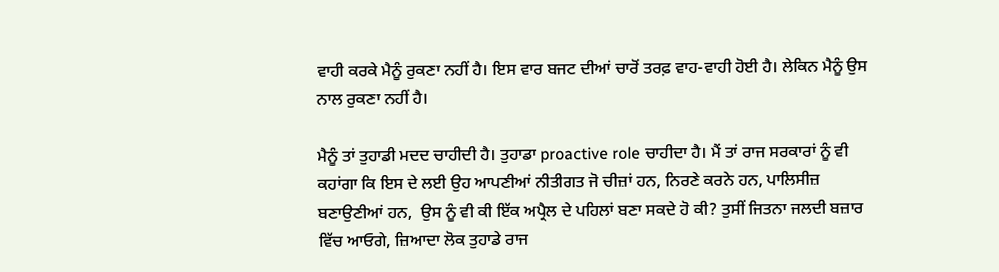ਵਾਹੀ ਕਰਕੇ ਮੈਨੂੰ ਰੁਕਣਾ ਨਹੀਂ ਹੈ। ਇਸ ਵਾਰ ਬਜਟ ਦੀਆਂ ਚਾਰੋਂ ਤਰਫ਼ ਵਾਹ-ਵਾਹੀ ਹੋਈ ਹੈ। ਲੇਕਿਨ ਮੈਨੂੰ ਉਸ ਨਾਲ ਰੁਕਣਾ ਨਹੀਂ ਹੈ।

ਮੈਨੂੰ ਤਾਂ ਤੁਹਾਡੀ ਮਦਦ ਚਾਹੀਦੀ ਹੈ। ਤੁਹਾਡਾ proactive role ਚਾਹੀਦਾ ਹੈ। ਮੈਂ ਤਾਂ ਰਾਜ ਸਰਕਾਰਾਂ ਨੂੰ ਵੀ ਕਹਾਂਗਾ ਕਿ ਇਸ ਦੇ ਲਈ ਉਹ ਆਪਣੀਆਂ ਨੀਤੀਗਤ ਜੋ ਚੀਜ਼ਾਂ ਹਨ, ਨਿਰਣੇ ਕਰਨੇ ਹਨ, ਪਾਲਿਸੀਜ਼ ਬਣਾਉਣੀਆਂ ਹਨ,  ਉਸ ਨੂੰ ਵੀ ਕੀ ਇੱਕ ਅਪ੍ਰੈਲ ਦੇ ਪਹਿਲਾਂ ਬਣਾ ਸਕਦੇ ਹੋ ਕੀ? ਤੁਸੀਂ ਜਿਤਨਾ ਜਲਦੀ ਬਜ਼ਾਰ ਵਿੱਚ ਆਓਗੇ, ਜ਼ਿਆਦਾ ਲੋਕ ਤੁਹਾਡੇ ਰਾਜ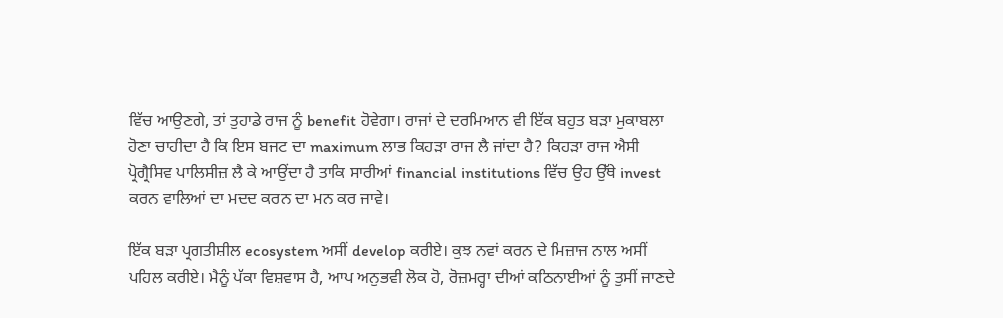ਵਿੱਚ ਆਉਣਗੇ, ਤਾਂ ਤੁਹਾਡੇ ਰਾਜ ਨੂੰ benefit ਹੋਵੇਗਾ। ਰਾਜਾਂ ਦੇ ਦਰਮਿਆਨ ਵੀ ਇੱਕ ਬਹੁਤ ਬੜਾ ਮੁਕਾਬਲਾ ਹੋਣਾ ਚਾਹੀਦਾ ਹੈ ਕਿ ਇਸ ਬਜਟ ਦਾ maximum ਲਾਭ ਕਿਹੜਾ ਰਾਜ ਲੈ ਜਾਂਦਾ ਹੈ? ਕਿਹੜਾ ਰਾਜ ਐਸੀ ਪ੍ਰੋਗ੍ਰੈਸਿਵ ਪਾਲਿਸੀਜ਼ ਲੈ ਕੇ ਆਉਂਦਾ ਹੈ ਤਾਕਿ ਸਾਰੀਆਂ financial institutions ਵਿੱਚ ਉਹ ਉੱਥੇ invest ਕਰਨ ਵਾਲਿਆਂ ਦਾ ਮਦਦ ਕਰਨ ਦਾ ਮਨ ਕਰ ਜਾਵੇ।

ਇੱਕ ਬੜਾ ਪ੍ਰਗਤੀਸ਼ੀਲ ecosystem ਅਸੀਂ develop ਕਰੀਏ। ਕੁਝ ਨਵਾਂ ਕਰਨ ਦੇ ਮਿਜ਼ਾਜ ਨਾਲ ਅਸੀਂ ਪਹਿਲ ਕਰੀਏ। ਮੈਨੂੰ ਪੱਕਾ ਵਿਸ਼ਵਾਸ ਹੈ, ਆਪ ਅਨੁਭਵੀ ਲੋਕ ਹੋ, ਰੋਜ਼ਮਰ੍ਹਾ ਦੀਆਂ ਕਠਿਨਾਈਆਂ ਨੂੰ ਤੁਸੀਂ ਜਾਣਦੇ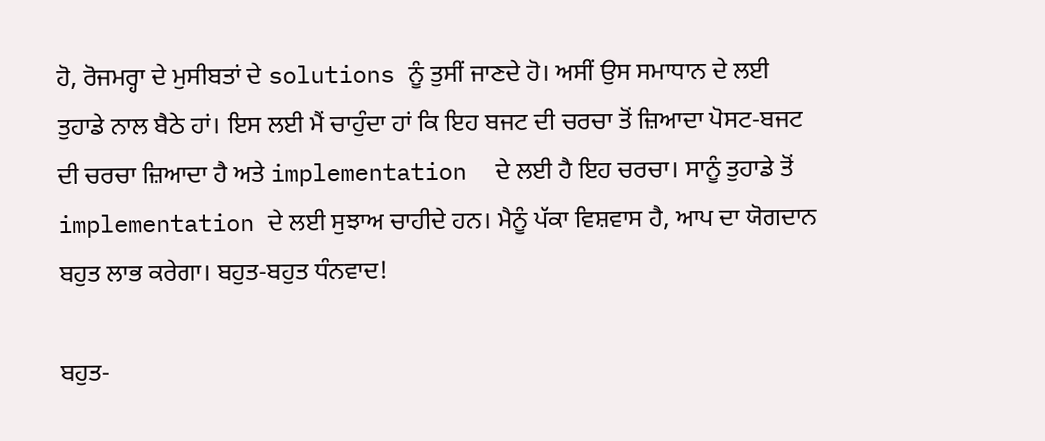ਹੋ, ਰੋਜਮਰ੍ਹਾ ਦੇ ਮੁਸੀਬਤਾਂ ਦੇ solutions ਨੂੰ ਤੁਸੀਂ ਜਾਣਦੇ ਹੋ। ਅਸੀਂ ਉਸ ਸਮਾਧਾਨ ਦੇ ਲਈ ਤੁਹਾਡੇ ਨਾਲ ਬੈਠੇ ਹਾਂ। ਇਸ ਲਈ ਮੈਂ ਚਾਹੁੰਦਾ ਹਾਂ ਕਿ ਇਹ ਬਜਟ ਦੀ ਚਰਚਾ ਤੋਂ ਜ਼ਿਆਦਾ ਪੋਸਟ-ਬਜਟ ਦੀ ਚਰਚਾ ਜ਼ਿਆਦਾ ਹੈ ਅਤੇ implementation  ਦੇ ਲਈ ਹੈ ਇਹ ਚਰਚਾ। ਸਾਨੂੰ ਤੁਹਾਡੇ ਤੋਂ implementation ਦੇ ਲਈ ਸੁਝਾਅ ਚਾਹੀਦੇ ਹਨ। ਮੈਨੂੰ ਪੱਕਾ ਵਿਸ਼ਵਾਸ ਹੈ, ਆਪ ਦਾ ਯੋਗਦਾਨ ਬਹੁਤ ਲਾਭ ਕਰੇਗਾ। ਬਹੁਤ-ਬਹੁਤ ਧੰਨਵਾਦ!

ਬਹੁਤ-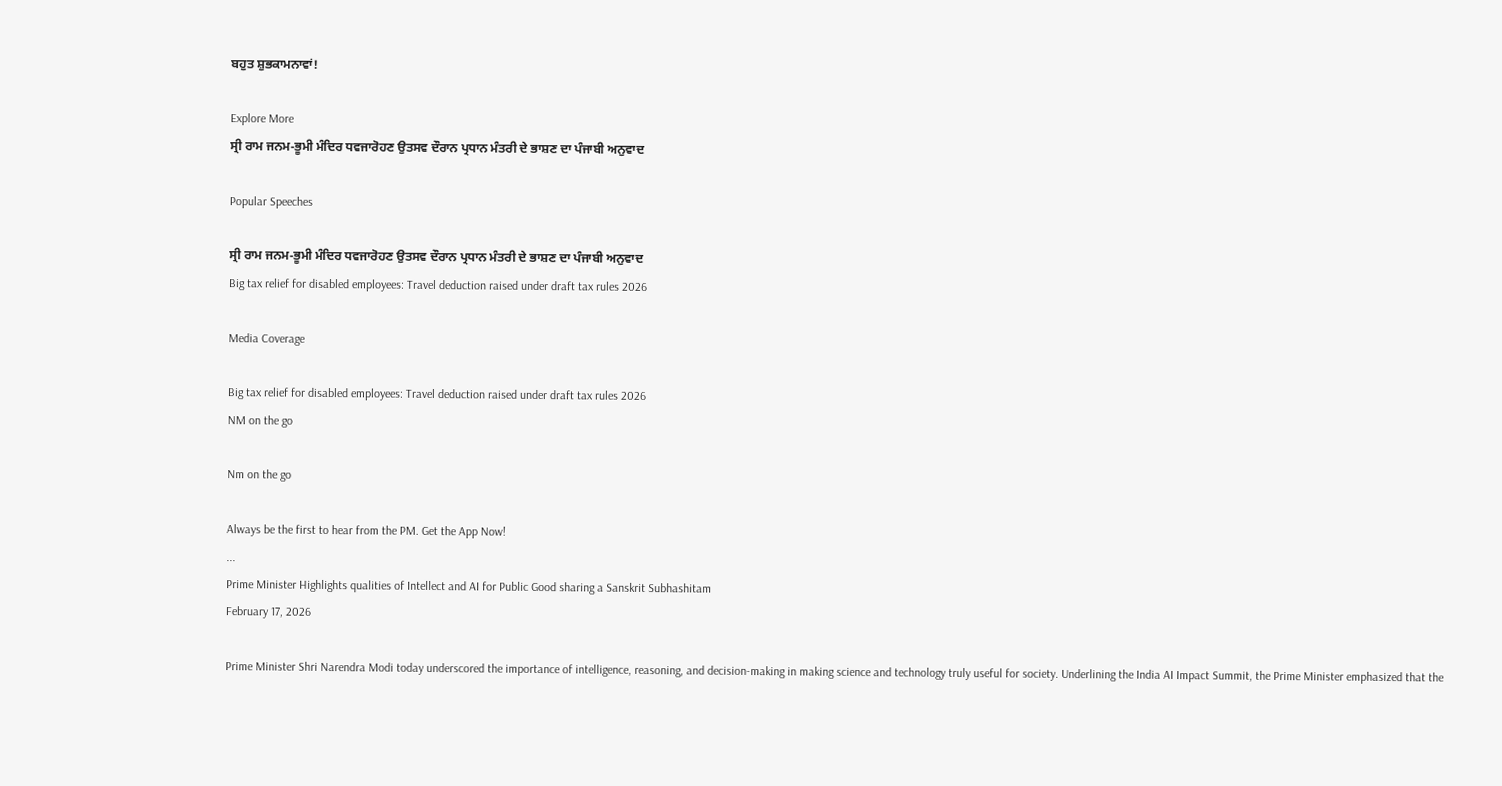ਬਹੁਤ ਸ਼ੁਭਕਾਮਨਾਵਾਂ!

Explore More
ਸ੍ਰੀ ਰਾਮ ਜਨਮ-ਭੂਮੀ ਮੰਦਿਰ ਧਵਜਾਰੋਹਣ ਉਤਸਵ ਦੌਰਾਨ ਪ੍ਰਧਾਨ ਮੰਤਰੀ ਦੇ ਭਾਸ਼ਣ ਦਾ ਪੰਜਾਬੀ ਅਨੁਵਾਦ

Popular Speeches

ਸ੍ਰੀ ਰਾਮ ਜਨਮ-ਭੂਮੀ ਮੰਦਿਰ ਧਵਜਾਰੋਹਣ ਉਤਸਵ ਦੌਰਾਨ ਪ੍ਰਧਾਨ ਮੰਤਰੀ ਦੇ ਭਾਸ਼ਣ ਦਾ ਪੰਜਾਬੀ ਅਨੁਵਾਦ
Big tax relief for disabled employees: Travel deduction raised under draft tax rules 2026

Media Coverage

Big tax relief for disabled employees: Travel deduction raised under draft tax rules 2026
NM on the go

Nm on the go

Always be the first to hear from the PM. Get the App Now!
...
Prime Minister Highlights qualities of Intellect and AI for Public Good sharing a Sanskrit Subhashitam
February 17, 2026

Prime Minister Shri Narendra Modi today underscored the importance of intelligence, reasoning, and decision-making in making science and technology truly useful for society. Underlining the India AI Impact Summit, the Prime Minister emphasized that the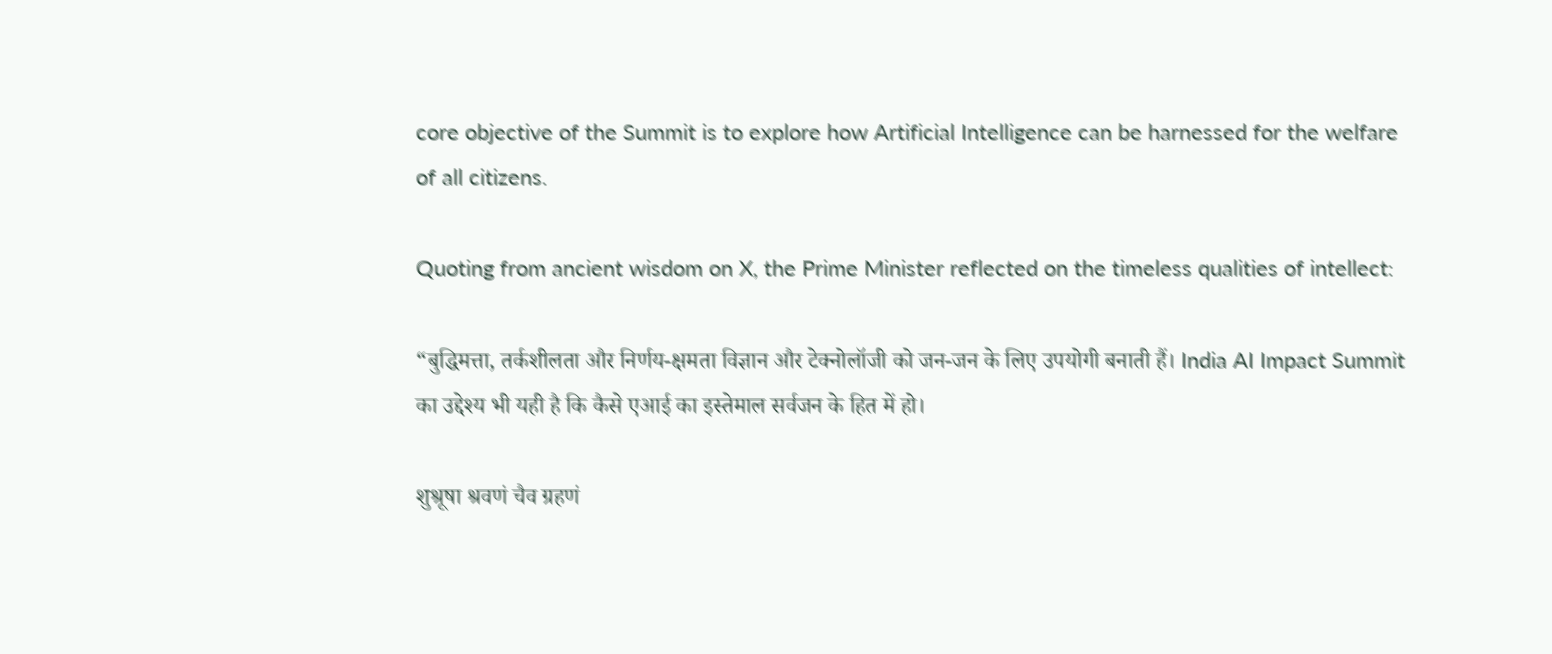core objective of the Summit is to explore how Artificial Intelligence can be harnessed for the welfare of all citizens.

Quoting from ancient wisdom on X, the Prime Minister reflected on the timeless qualities of intellect:

“बुद्धिमत्ता, तर्कशीलता और निर्णय-क्षमता विज्ञान और टेक्नोलॉजी को जन-जन के लिए उपयोगी बनाती हैं। India AI Impact Summit का उद्देश्य भी यही है कि कैसे एआई का इस्तेमाल सर्वजन के हित में हो।

शुश्रूषा श्रवणं चैव ग्रहणं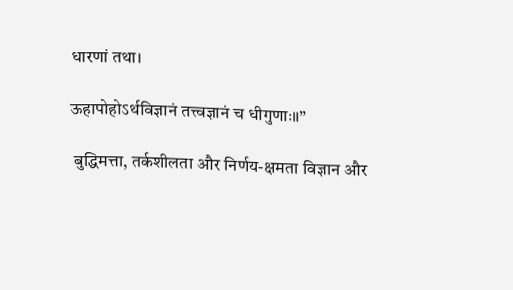धारणां तथा।

ऊहापोहोऽर्थविज्ञानं तत्त्वज्ञानं च धीगुणाः॥”

 बुद्धिमत्ता, तर्कशीलता और निर्णय-क्षमता विज्ञान और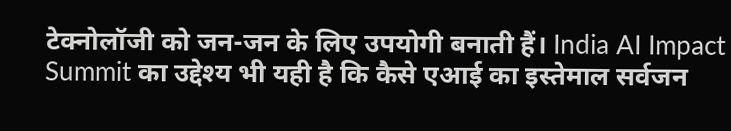टेक्नोलॉजी को जन-जन के लिए उपयोगी बनाती हैं। India AI Impact Summit का उद्देश्य भी यही है कि कैसे एआई का इस्तेमाल सर्वजन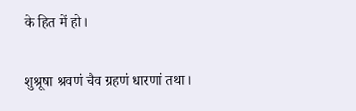के हित में हो।

शुश्रूषा श्रवणं चैव ग्रहणं धारणां तथा।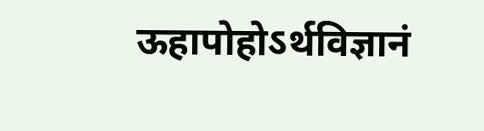ऊहापोहोऽर्थविज्ञानं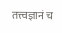तत्त्वज्ञानं च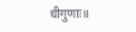धीगुणाः॥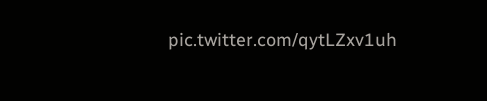pic.twitter.com/qytLZxv1uh